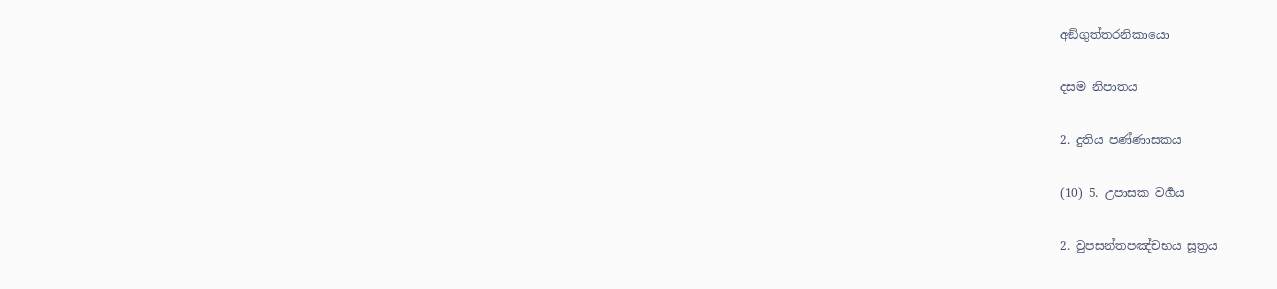අඞ්ගුත්තරනිකායො

දසම නිපාතය

2. දුතිය පණ්ණාසකය

(10) 5. උපාසක වර්‍ගය

2. වුපසන්තපඤ්චභය සූත්‍රය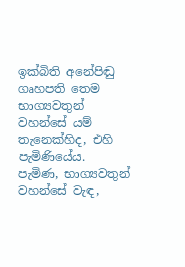ඉක්බිති අනේපිඬු ගෘහපති තෙම භාග්‍යවතුන් වහන්සේ යම් තැනෙක්හිද, එහි පැමිණියේය. පැමිණ, භාග්‍යවතුන් වහන්සේ වැඳ,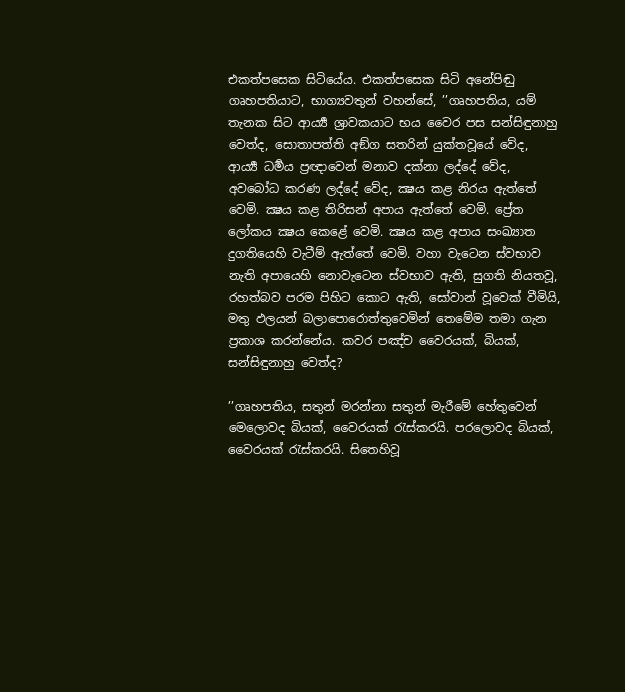එකත්පසෙක සිටියේය. එකත්පසෙක සිටි අනේපිඬු ගෘහපතියාට, භාග්‍යවතුන් වහන්සේ, ’’ගෘහපතිය, යම් තැනක සිට ආර්‍ය්‍ය ශ්‍රාවකයාට භය වෛර පස සන්සිඳුනාහු වෙත්ද, සොතාපත්ති අඞ්ග සතරින් යුක්තවූයේ වේද, ආර්‍ය්‍ය ධර්‍මය ප්‍රඥාවෙන් මනාව දක්නා ලද්දේ වේද, අවබෝධ කරණ ලද්දේ වේද, ක්‍ෂය කළ නිරය ඇත්තේ වෙමි. ක්‍ෂය කළ තිරිසන් අපාය ඇත්තේ වෙමි. ප්‍රේත ලෝකය ක්‍ෂය කෙළේ වෙමි. ක්‍ෂය කළ අපාය සංඛ්‍යාත දුගතියෙහි වැටීම් ඇත්තේ වෙමි. වහා වැටෙන ස්වභාව නැති අපායෙහි නොවැටෙන ස්වභාව ඇති, සුගති නියතවූ, රහත්බව පරම පිහිට කොට ඇති, සෝවාන් වූවෙක් වීමියි, මතු ඵලයන් බලාපොරොත්තුවෙමින් තෙමේම තමා ගැන ප්‍රකාශ කරන්නේය. කවර පඤ්ච වෛරයක්, බියක්, සන්සිඳුනාහු වෙත්ද?

’’ගෘහපතිය, සතුන් මරන්නා සතුන් මැරීමේ හේතුවෙන් මෙලොවද බියක්, වෛරයක් රැස්කරයි. පරලොවද බියක්, වෛරයක් රැස්කරයි. සිතෙහිවූ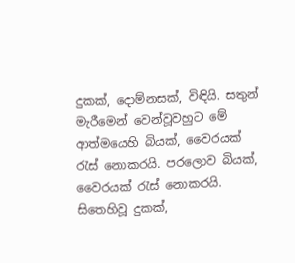දුකක්, දොම්නසක්, විඳියි. සතුන් මැරීමෙන් වෙන්වූවහුට මේ ආත්මයෙහි බියක්, වෛරයක් රැස් නොකරයි. පරලොව බියක්, වෛරයක් රැස් නොකරයි. සිතෙහිවූ දුකක්,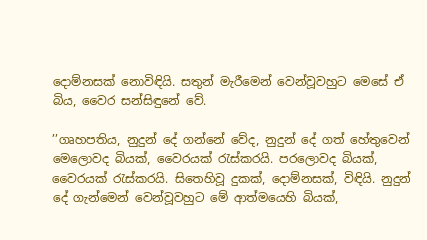දොම්නසක් නොවිඳියි. සතුන් මැරීමෙන් වෙන්වූවහුට මෙසේ ඒ බිය, වෛර සන්සිඳුනේ වේ.

’’ගෘහපතිය, නුදුන් දේ ගන්නේ වේද, නුදුන් දේ ගත් හේතුවෙන් මෙලොවද බියක්, වෛරයක් රැස්කරයි. පරලොවද බියක්, වෛරයක් රැස්කරයි. සිතෙහිවූ දුකක්, දොම්නසක්, විඳියි. නුදුන් දේ ගැන්මෙන් වෙන්වූවහුට මේ ආත්මයෙහි බියක්,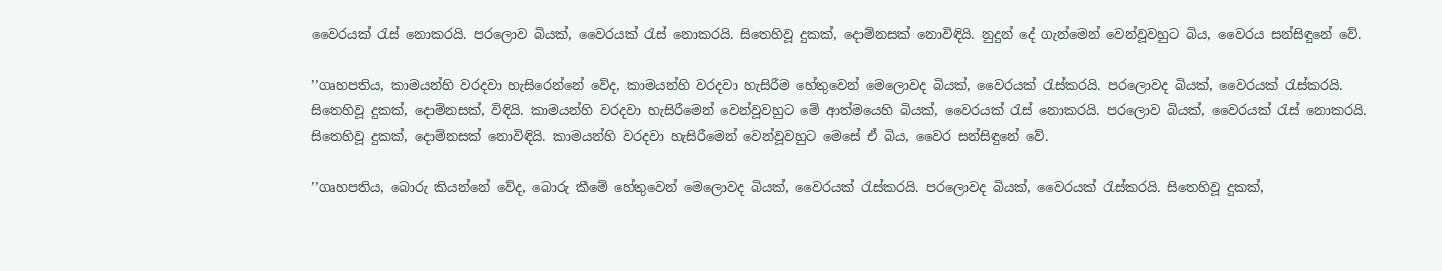වෛරයක් රැස් නොකරයි. පරලොව බියක්, වෛරයක් රැස් නොකරයි. සිතෙහිවූ දුකක්, දොම්නසක් නොවිඳියි. නුදුන් දේ ගැන්මෙන් වෙන්වූවහුට බිය, වෛරය සන්සිඳුනේ වේ.

’’ගෘහපතිය, කාමයන්හි වරදවා හැසිරෙන්නේ වේද, කාමයන්හි වරදවා හැසිරීම හේතුවෙන් මෙලොවද බියක්, වෛරයක් රැස්කරයි. පරලොවද බියක්, වෛරයක් රැස්කරයි. සිතෙහිවූ දුකක්, දොම්නසක්, විඳියි. කාමයන්හි වරදවා හැසිරීමෙන් වෙන්වූවහුට මේ ආත්මයෙහි බියක්, වෛරයක් රැස් නොකරයි. පරලොව බියක්, වෛරයක් රැස් නොකරයි. සිතෙහිවූ දුකක්, දොම්නසක් නොවිඳියි. කාමයන්හි වරදවා හැසිරීමෙන් වෙන්වූවහුට මෙසේ ඒ බිය, වෛර සන්සිඳුනේ වේ.

’’ගෘහපතිය, බොරු කියන්නේ වේද, බොරු කීමේ හේතුවෙන් මෙලොවද බියක්, වෛරයක් රැස්කරයි. පරලොවද බියක්, වෛරයක් රැස්කරයි. සිතෙහිවූ දුකක්,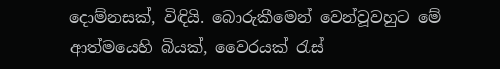දොම්නසක්, විඳියි. බොරුකීමෙන් වෙන්වූවහුට මේ ආත්මයෙහි බියක්, වෛරයක් රැස්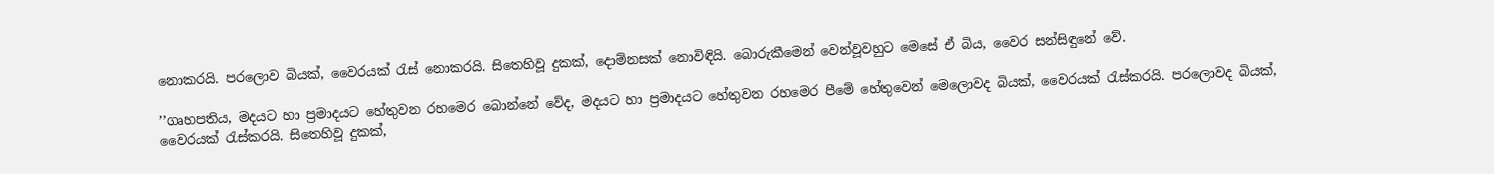නොකරයි. පරලොව බියක්, වෛරයක් රැස් නොකරයි. සිතෙහිවූ දුකක්, දොම්නසක් නොවිඳියි. බොරුකීමෙන් වෙන්වූවහුට මෙසේ ඒ බිය, වෛර සන්සිඳුනේ වේ.

’’ගෘහපතිය, මදයට හා ප්‍රමාදයට හේතුවන රහමෙර බොන්නේ වේද, මදයට හා ප්‍රමාදයට හේතුවන රහමෙර පීමේ හේතුවෙන් මෙලොවද බියක්, වෛරයක් රැස්කරයි. පරලොවද බියක්, වෛරයක් රැස්කරයි. සිතෙහිවූ දුකක්,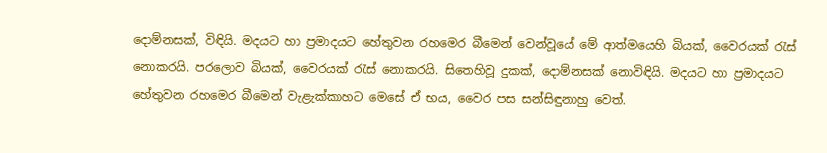දොම්නසක්, විඳියි. මදයට හා ප්‍රමාදයට හේතුවන රහමෙර බීමෙන් වෙන්වූයේ මේ ආත්මයෙහි බියක්, වෛරයක් රැස් නොකරයි. පරලොව බියක්, වෛරයක් රැස් නොකරයි. සිතෙහිවූ දුකක්, දොම්නසක් නොවිඳියි. මදයට හා ප්‍රමාදයට හේතුවන රහමෙර බීමෙන් වැළැක්කාහට මෙසේ ඒ භය, වෛර පස සන්සිඳුනාහු වෙත්.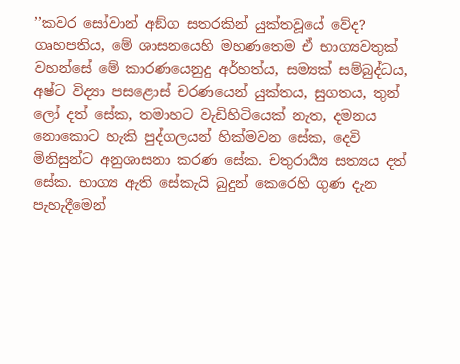’’කවර සෝවාන් අඞ්ග සතරකින් යුක්තවූයේ වේද? ගෘහපතිය, මේ ශාසනයෙහි මහණතෙම ඒ භාග්‍යවතුක් වහන්සේ මේ කාරණයෙනුදු අර්හත්ය, සම්‍යක් සම්බුද්ධය, අෂ්ට විද්‍යා පසළොස් චරණයෙන් යුක්තය, සුගතය, තුන් ලෝ දත් සේක, තමාහට වැඩිහිටියෙක් නැත, දමනය නොකොට හැකි පුද්ගලයන් හික්මවන සේක, දෙවි මිනිසුන්ට අනුශාසනා කරණ සේක. චතුරාර්‍ය්‍ය සත්‍යය දත් සේක. භාග්‍ය ඇති සේකැයි බුදුන් කෙරෙහි ගුණ දැන පැහැදීමෙන්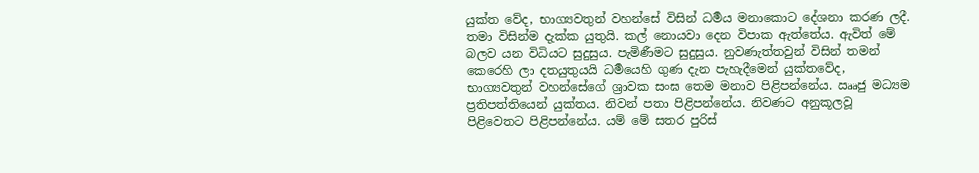යුක්ත වේද, භාග්‍යවතුන් වහන්සේ විසින් ධර්‍මය මනාකොට දේශනා කරණ ලදී. තමා විසින්ම දැක්ක යුතුයි. කල් නොයවා දෙන විපාක ඇත්තේය. ඇවිත් මේ බලව යන විධියට සුදුසුය. පැමිණීමට සුදුසුය. නුවණැත්තවුන් විසින් තමන් කෙරෙහි ලා දතයුතුයයි ධර්‍මයෙහි ගුණ දැන පැහැදීමෙන් යුක්තවේද, භාග්‍යවතුන් වහන්සේගේ ශ්‍රාවක සංඝ තෙම මනාව පිළිපන්නේය. ඎජු මධ්‍යම ප්‍රතිපත්තියෙන් යුක්තය. නිවන් පතා පිළිපන්නේය. නිවණට අනුකූලවූ පිළිවෙතට පිළිපන්නේය. යම් මේ සතර පුරිස්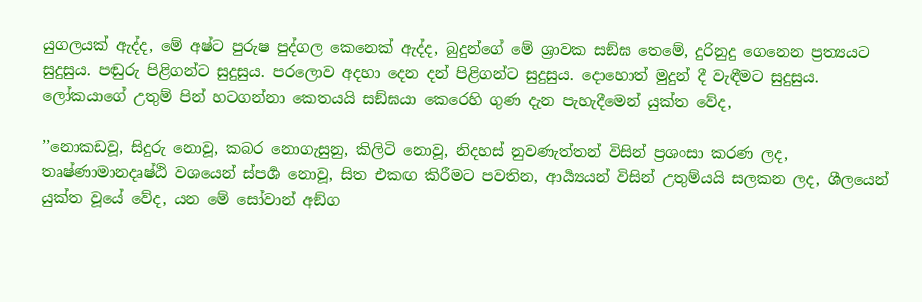යුගලයක් ඇද්ද, මේ අෂ්ට පුරුෂ පුද්ගල කෙනෙක් ඇද්ද, බුදුන්ගේ මේ ශ්‍රාවක සඞ්ඝ තෙමේ, දුරිනුදු ගෙනෙන ප්‍රත්‍යයට සුදුසුය. පඬුරු පිළිගන්ට සුදුසුය. පරලොව අදහා දෙන දන් පිළිගන්ට සුදුසුය. දොහොත් මුදුන් දී වැඳීමට සුදුසුය. ලෝකයාගේ උතුම් පින් හටගන්නා කෙතයයි සඞ්ඝයා කෙරෙහි ගුණ දැන පැහැදීමෙන් යුක්ත වේද,

’’නොකඩවූ, සිදුරු නොවූ, කබර නොගැසුනු, කිලිටි නොවූ, නිදහස් නුවණැත්තන් විසින් ප්‍රශංසා කරණ ලද, තෘෂ්ණාමානදෘෂ්ඨි වශයෙන් ස්පර්‍ශ නොවූ, සිත එකඟ කිරීමට පවතින, ආර්‍ය්‍යයන් විසින් උතුම්යයි සලකන ලද, ශීලයෙන් යුක්ත වූයේ වේද, යන මේ සෝවාන් අඞ්ග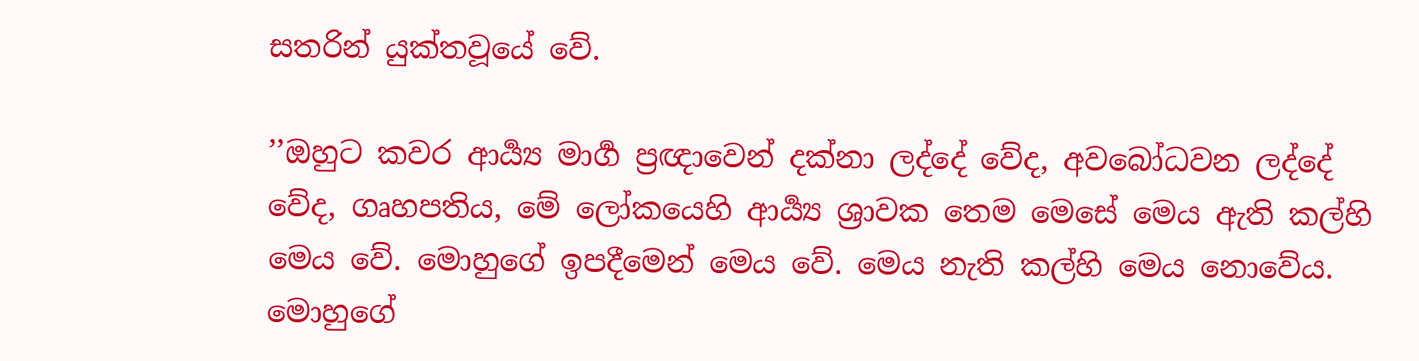සතරින් යුක්තවූයේ වේ.

’’ඔහුට කවර ආර්‍ය්‍ය මාර්‍ග ප්‍රඥාවෙන් දක්නා ලද්දේ වේද, අවබෝධවන ලද්දේ වේද, ගෘහපතිය, මේ ලෝකයෙහි ආර්‍ය්‍ය ශ්‍රාවක තෙම මෙසේ මෙය ඇති කල්හි මෙය වේ. මොහුගේ ඉපදීමෙන් මෙය වේ. මෙය නැති කල්හි මෙය නොවේය. මොහුගේ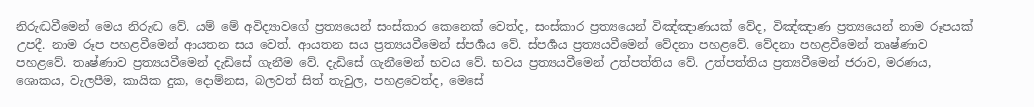නිරුද්‍ධවීමෙන් මෙය නිරුද්‍ධ වේ. යම් මේ අවිද්‍යාවගේ ප්‍රත්‍යයෙන් සංස්කාර කෙනෙක් වෙත්ද, සංස්කාර ප්‍රත්‍යයෙන් විඤ්ඤාණයක් වේද, විඤ්ඤාණ ප්‍රත්‍යයෙන් නාම රූපයක් උපදී. නාම රූප පහළවීමෙන් ආයතන සය වෙත්. ආයතන සය ප්‍රත්‍යයවීමෙන් ස්පර්‍ශය වේ. ස්පර්‍ශය ප්‍රත්‍යයවීමෙන් වේදනා පහළවේ. වේදනා පහළවීමෙන් තෘෂ්ණාව පහළවේ. තෘෂ්ණාව ප්‍රත්‍යයවීමෙන් දැඩිසේ ගැනීම වේ. දැඩිසේ ගැනීමෙන් භවය වේ. භවය ප්‍රත්‍යයවීමෙන් උත්පත්තිය වේ. උත්පත්තිය ප්‍රත්‍යවීමෙන් ජරාව, මරණය, ශොකය, වැලපීම, කායික දුක, දොම්නස, බලවත් සිත් තැවුල, පහළවෙත්ද, මෙසේ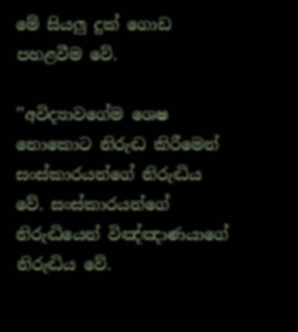මේ සියලු දුක් ගොඩ පහළවීම වේ.

’’අවිද්‍යාවගේම ශෙෂ නොකොට නිරුද්‍ධ කිරීමෙන් සංස්කාරයන්ගේ නිරුද්‍ධිය වේ. සංස්කාරයන්ගේ නිරුද්‍ධියෙන් විඤ්ඤාණයාගේ නිරුද්‍ධිය වේ.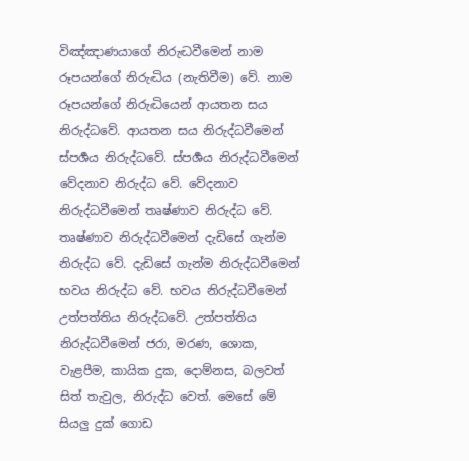විඤ්ඤාණයාගේ නිරුද්‍ධවීමෙන් නාම රූපයන්ගේ නිරුද්‍ධිය (නැතිවීම) වේ. නාම රූපයන්ගේ නිරුද්‍ධියෙන් ආයතන සය නිරුද්ධවේ. ආයතන සය නිරුද්ධවීමෙන් ස්පර්‍ශය නිරුද්ධවේ. ස්පර්‍ශය නිරුද්ධවීමෙන් වේදනාව නිරුද්ධ වේ. වේදනාව නිරුද්ධවීමෙන් තෘෂ්ණාව නිරුද්ධ වේ. තෘෂ්ණාව නිරුද්ධවීමෙන් දැඩිසේ ගැන්ම නිරුද්ධ වේ. දැඩිසේ ගැන්ම නිරුද්ධවීමෙන් භවය නිරුද්ධ වේ. භවය නිරුද්ධවීමෙන් උත්පත්තිය නිරුද්ධවේ. උත්පත්තිය නිරුද්ධවීමෙන් ජරා, මරණ, ශොක, වැළපීම, කායික දුක, දොම්නස, බලවත් සිත් තැවුල, නිරුද්ධ වෙත්. මෙසේ මේ සියලු දුක් ගොඩ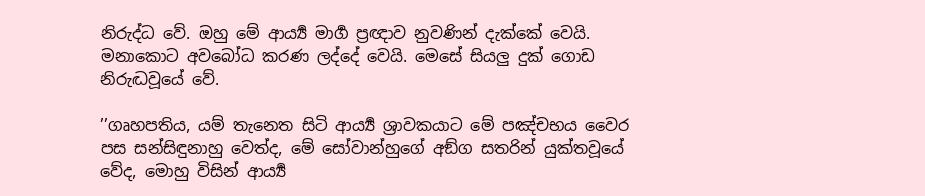නිරුද්ධ වේ. ඔහු මේ ආර්‍ය්‍ය මාර්‍ග ප්‍රඥාව නුවණින් දැක්කේ වෙයි. මනාකොට අවබෝධ කරණ ලද්දේ වෙයි. මෙසේ සියලු දුක් ගොඩ නිරුද්‍ධවූයේ වේ.

’’ගෘහපතිය, යම් තැනෙත සිටි ආර්‍ය්‍ය ශ්‍රාවකයාට මේ පඤ්චභය වෛර පස සන්සිඳුනාහු වෙත්ද, මේ සෝවාන්හුගේ අඞ්ග සතරින් යුක්තවූයේ වේද, මොහු විසින් ආර්‍ය්‍ය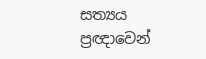සත්‍යය ප්‍රඥාවෙන්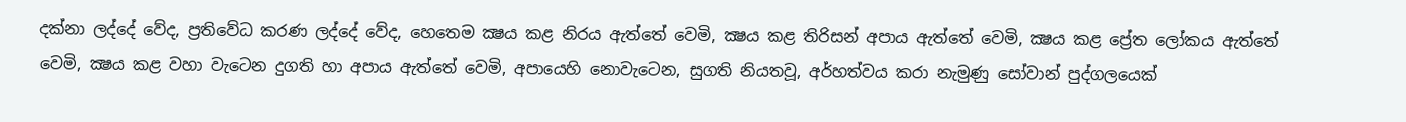දක්නා ලද්දේ වේද, ප්‍රතිවේධ කරණ ලද්දේ වේද, හෙතෙම ක්‍ෂය කළ නිරය ඇත්තේ වෙමි, ක්‍ෂය කළ තිරිසන් අපාය ඇත්තේ වෙමි, ක්‍ෂය කළ ප්‍රේත ලෝකය ඇත්තේ වෙමි, ක්‍ෂය කළ වහා වැටෙන දුගති හා අපාය ඇත්තේ වෙමි, අපායෙහි නොවැටෙන, සුගති නියතවූ, අර්හත්වය කරා නැමුණු සෝවාන් පුද්ගලයෙක්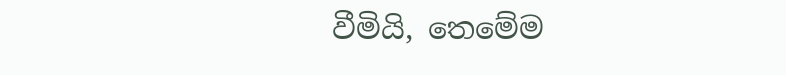වීමියි, තෙමේම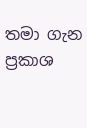තමා ගැන ප්‍රකාශ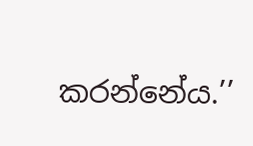කරන්නේය.’’